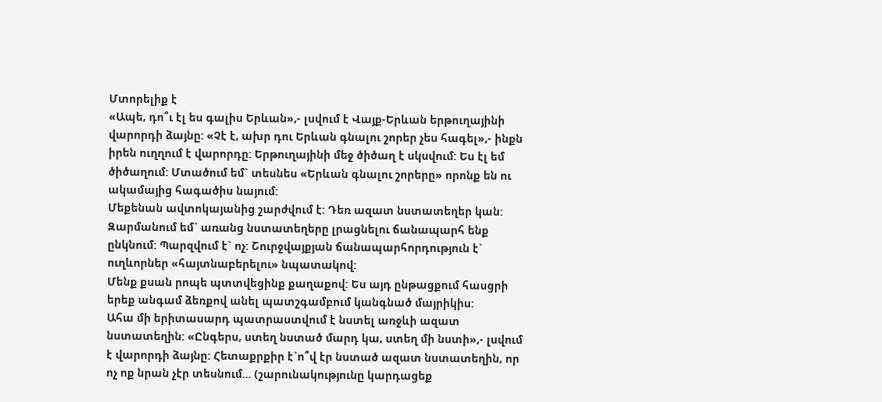Մտորելիք է
«Ապե, դո՞ւ էլ ես գալիս Երևան»,- լսվում է Վայք-Երևան երթուղայինի վարորդի ձայնը: «Չէ է, ախր դու Երևան գնալու շորեր չես հագել»,- ինքն իրեն ուղղում է վարորդը: Երթուղայինի մեջ ծիծաղ է սկսվում: Ես էլ եմ ծիծաղում: Մտածում եմ` տեսնես «Երևան գնալու շորերը» որոնք են ու ակամայից հագածիս նայում:
Մեքենան ավտոկայանից շարժվում է: Դեռ ազատ նստատեղեր կան: Զարմանում եմ` առանց նստատեղերը լրացնելու ճանապարհ ենք ընկնում: Պարզվում է` ոչ: Շուրջվայքյան ճանապարհորդություն է` ուղևորներ «հայտնաբերելու» նպատակով:
Մենք քսան րոպե պտտվեցինք քաղաքով: Ես այդ ընթացքում հասցրի երեք անգամ ձեռքով անել պատշգամբում կանգնած մայրիկիս:
Ահա մի երիտասարդ պատրաստվում է նստել առջևի ազատ նստատեղին: «Ընգերս, ստեղ նստած մարդ կա, ստեղ մի նստի»,- լսվում է վարորդի ձայնը: Հետաքրքիր է`ո՞վ էր նստած ազատ նստատեղին, որ ոչ ոք նրան չէր տեսնում... (շարունակությունը կարդացեք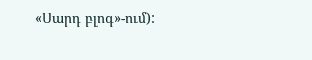«Սարդ բլոգ»-ում):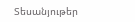Տեսանյութեր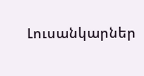Լուսանկարներ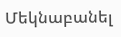Մեկնաբանել